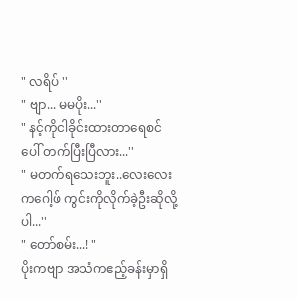" လရိပ် ''
" ဗျာ... မမပိုး...''
" နင့်ကိုငါခိုင်းထားတာရေစင်ပေါ် တက်ပြီးပြီလား...''
" မတက်ရသေးဘူး..လေးလေးကဂေါ့ဖ် ကွင်းကိုလိုက်ခဲ့ဦးဆိုလို့ပါ...''
" တော်စမ်း...! "
ပိုးကဗျာ အသံကဧည့်ခန်းမှာရှိ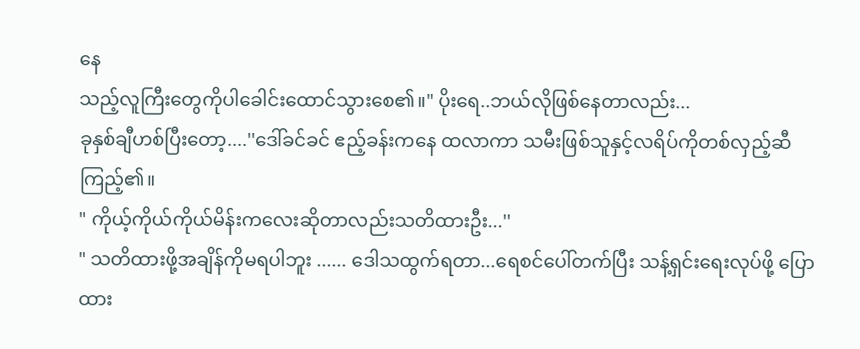နေ
သည့်လူကြီးတွေကိုပါခေါင်းထောင်သွားစေ၏။" ပိုးရေ..ဘယ်လိုဖြစ်နေတာလည်း...
ခုနှစ်ချီဟစ်ပြီးတော့....''ဒေါ်ခင်ခင် ဧည့်ခန်းကနေ ထလာကာ သမီးဖြစ်သူနှင့်လရိပ်ကိုတစ်လှည့်ဆီ ကြည့်၏။
" ကိုယ့်ကိုယ်ကိုယ်မိန်းကလေးဆိုတာလည်းသတိထားဦး...''
" သတိထားဖို့အချိန်ကိုမရပါဘူး ...... ဒေါသထွက်ရတာ...ရေစင်ပေါ်တက်ပြီး သန့်ရှင်းရေးလုပ်ဖို့ ပြောထား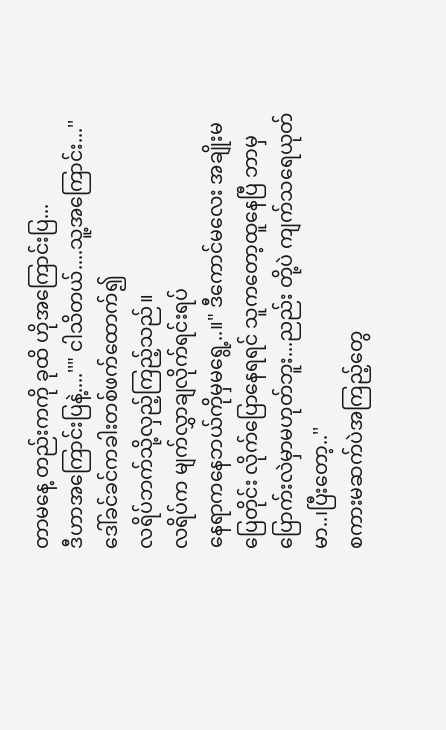တာမနေ့ တည်းကကို ခုထိ ဟိုအကြောင်းပြ...
ဒီဟာအကြောင်းပြနဲ့....''" ငါသိတယ်....သူ့အကြောင်း...''
ဒေါ်ခင်ခင်ကခါးတစ်ဖက်ထောက်၍
လရိပ်ဘက်သို့လှည့်ကြည့်သည်။
လရိပ်က မျက်လွှာချလိုက်ရင်းရပ်
နေရာကနေဘယ်ကိုမှမရွေ့..။" ဒီကောင်မလေး အချိုးမပြေတိုင်း လိုက်ပြောနေရရင် သူကတော့ထူနေပြီ ဘာမှပြောက်းလဲမှာမဟုတ်ဘူး...ညည်း တို့ပဲ ကျက်သရေယုတ်မာ..၊ပြီးတော့..''
စကားမဆက်ပဲအကြည့်တွေ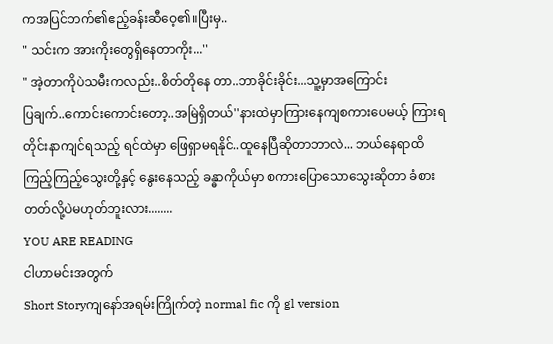ကအပြင်ဘက်၏ဧည့်ခန်းဆီဝေ့၏။ပြီးမှ..
" သင်းက အားကိုးတွေရှိနေတာကိုး...''
" အဲ့တာကိုပဲသမီးကလည်း..စိတ်တိုနေ တာ..ဘာခိုင်းခိုင်း...သူ့မှာအကြောင်း
ပြချက်..ကောင်းကောင်းတော့..အမြဲရှိတယ်''နားထဲမှာကြားနေကျစကားပေမယ့် ကြားရတိုင်းနာကျင်ရသည့် ရင်ထဲမှာ ဖြေရှာမရနိုင်..ထူနေပြီဆိုတာဘာလဲ... ဘယ်နေရာထိကြည့်ကြည့်သွေးတို့နှင့် နွေးနေသည့် ခန္ဓာကိုယ်မှာ စကားပြောသောသွေးဆိုတာ ခံစားတတ်လို့ပဲမဟုတ်ဘူးလား........
YOU ARE READING
ငါဟာမင်းအတွက်
Short Storyကျနော်အရမ်းကြိုက်တဲ့ normal fic ကို gl version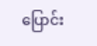ပြောင်း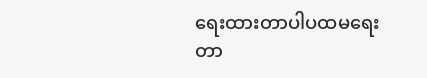ရေးထားတာပါပထမရေးတာ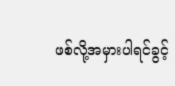ဖစ်လို့အမှားပါရင်ခွင့်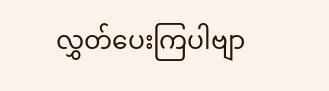လွှတ်ပေးကြပါဗျာ